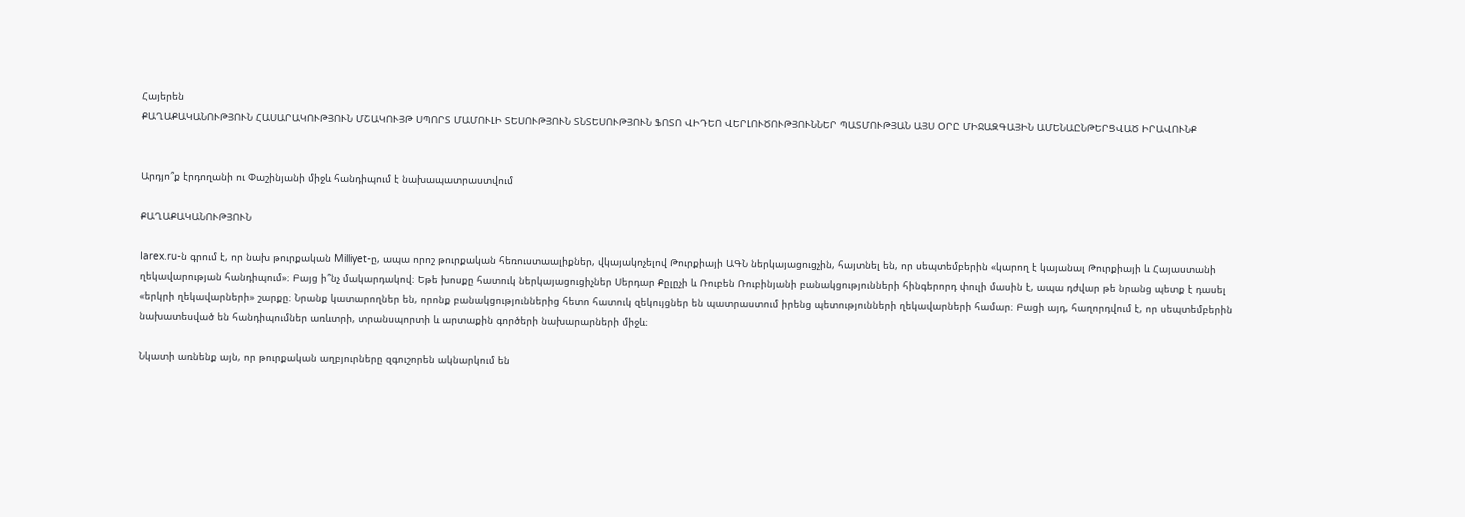Հայերեն
ՔԱՂԱՔԱԿԱՆՈՒԹՅՈՒՆ ՀԱՍԱՐԱԿՈՒԹՅՈՒՆ ՄՇԱԿՈՒՅԹ ՍՊՈՐՏ ՄԱՄՈՒԼԻ ՏԵՍՈՒԹՅՈՒՆ ՏՆՏԵՍՈՒԹՅՈՒՆ ՖՈՏՈ ՎԻԴԵՈ ՎԵՐԼՈՒԾՈՒԹՅՈՒՆՆԵՐ ՊԱՏՄՈՒԹՅԱՆ ԱՅՍ ՕՐԸ ՄԻՋԱԶԳԱՅԻՆ ԱՄԵՆԱԸՆԹԵՐՑՎԱԾ ԻՐԱՎՈՒՆՔ


Արդյո՞ք էրդողանի ու Փաշինյանի միջև հանդիպում է նախապատրաստվում

ՔԱՂԱՔԱԿԱՆՈՒԹՅՈՒՆ

Iarex.ru-ն գրում է, որ նախ թուրքական Milliyet-ը, ապա որոշ թուրքական հեռուստաալիքներ, վկայակոչելով Թուրքիայի ԱԳՆ ներկայացուցչին, հայտնել են, որ սեպտեմբերին «կարող է կայանալ Թուրքիայի և Հայաստանի ղեկավարության հանդիպում»։ Բայց ի՞նչ մակարդակով։ Եթե խոսքը հատուկ ներկայացուցիչներ Սերդար Քըլըչի և Ռուբեն Ռուբինյանի բանակցությունների հինգերորդ փուլի մասին է, ապա դժվար թե նրանց պետք է դասել «երկրի ղեկավարների» շարքը։ Նրանք կատարողներ են, որոնք բանակցություններից հետո հատուկ զեկույցներ են պատրաստում իրենց պետությունների ղեկավարների համար։ Բացի այդ, հաղորդվում է, որ սեպտեմբերին նախատեսված են հանդիպումներ առևտրի, տրանսպորտի և արտաքին գործերի նախարարների միջև։

Նկատի առնենք այն, որ թուրքական աղբյուրները զգուշորեն ակնարկում են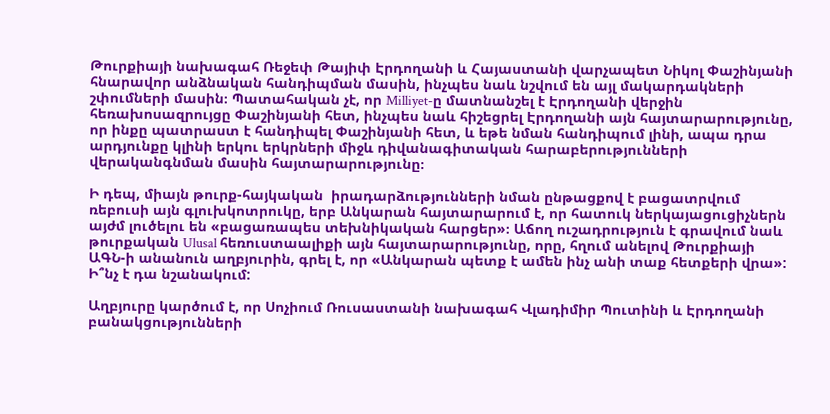Թուրքիայի նախագահ Ռեջեփ Թայիփ Էրդողանի և Հայաստանի վարչապետ Նիկոլ Փաշինյանի հնարավոր անձնական հանդիպման մասին, ինչպես նաև նշվում են այլ մակարդակների շփումների մասին։ Պատահական չէ, որ Milliyet-ը մատնանշել է Էրդողանի վերջին հեռախոսազրույցը Փաշինյանի հետ, ինչպես նաև հիշեցրել Էրդողանի այն հայտարարությունը, որ ինքը պատրաստ է հանդիպել Փաշինյանի հետ, և եթե նման հանդիպում լինի, ապա դրա արդյունքը կլինի երկու երկրների միջև դիվանագիտական հարաբերությունների վերականգնման մասին հայտարարությունը։

Ի դեպ, միայն թուրք-հայկական  իրադարձությունների նման ընթացքով է բացատրվում ռեբուսի այն գլուխկոտրուկը, երբ Անկարան հայտարարում է, որ հատուկ ներկայացուցիչներն այժմ լուծելու են «բացառապես տեխնիկական հարցեր»։ Աճող ուշադրություն է գրավում նաև թուրքական Ulusal հեռուստաալիքի այն հայտարարությունը, որը, հղում անելով Թուրքիայի ԱԳՆ-ի անանուն աղբյուրին, գրել է, որ «Անկարան պետք է ամեն ինչ անի տաք հետքերի վրա»: Ի՞նչ է դա նշանակում:

Աղբյուրը կարծում է, որ Սոչիում Ռուսաստանի նախագահ Վլադիմիր Պուտինի և Էրդողանի բանակցությունների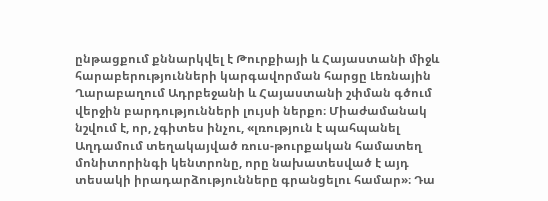ընթացքում քննարկվել է Թուրքիայի և Հայաստանի միջև հարաբերությունների կարգավորման հարցը Լեռնային Ղարաբաղում Ադրբեջանի և Հայաստանի շփման գծում վերջին բարդությունների լույսի ներքո։ Միաժամանակ նշվում է, որ, չգիտես ինչու, «լռություն է պահպանել Աղդամում տեղակայված ռուս-թուրքական համատեղ մոնիտորինգի կենտրոնը, որը նախատեսված է այդ տեսակի իրադարձությունները գրանցելու համար»։ Դա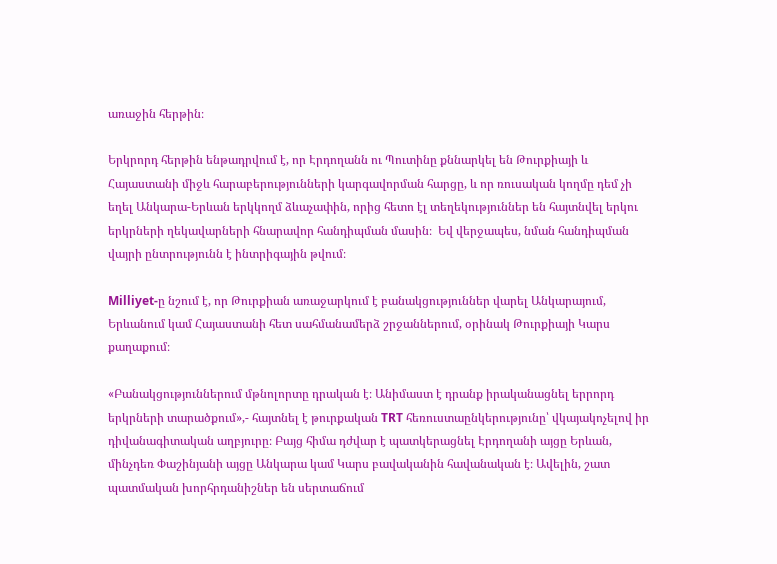առաջին հերթին։

Երկրորդ հերթին ենթադրվում է, որ Էրդողանն ու Պուտինը քննարկել են Թուրքիայի և Հայաստանի միջև հարաբերությունների կարգավորման հարցը, և որ ռուսական կողմը դեմ չի եղել Անկարա-Երևան երկկողմ ձևաչափին, որից հետո էլ տեղեկություններ են հայտնվել երկու երկրների ղեկավարների հնարավոր հանդիպման մասին։  Եվ վերջապես, նման հանդիպման վայրի ընտրությունն է ինտրիգային թվում։

Milliyet-ը նշում է, որ Թուրքիան առաջարկում է բանակցություններ վարել Անկարայում, Երևանում կամ Հայաստանի հետ սահմանամերձ շրջաններում, օրինակ Թուրքիայի Կարս քաղաքում։

«Բանակցություններում մթնոլորտը դրական է։ Անիմաստ է դրանք իրականացնել երրորդ երկրների տարածքում»,- հայտնել է թուրքական TRT հեռուստաընկերությունը՝ վկայակոչելով իր դիվանագիտական աղբյուրը։ Բայց հիմա դժվար է պատկերացնել Էրդողանի այցը Երևան, մինչդեռ Փաշինյանի այցը Անկարա կամ Կարս բավականին հավանական է։ Ավելին, շատ պատմական խորհրդանիշներ են սերտաճում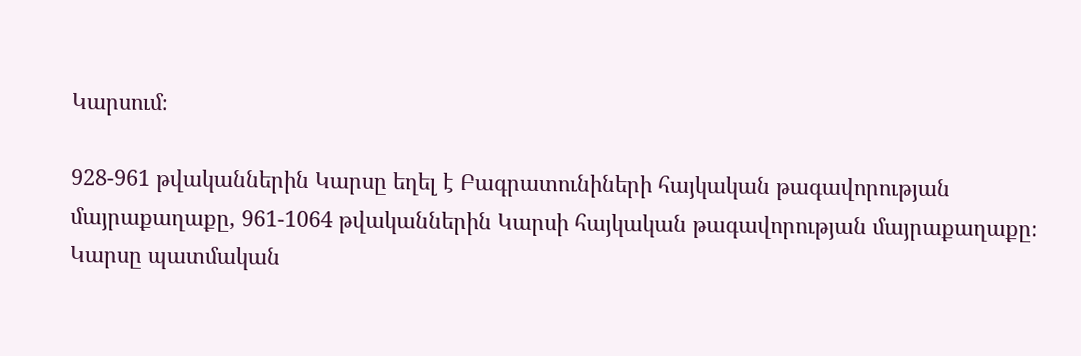Կարսում։

928-961 թվականներին Կարսը եղել է Բագրատունիների հայկական թագավորության մայրաքաղաքը, 961-1064 թվականներին Կարսի հայկական թագավորության մայրաքաղաքը։ Կարսը պատմական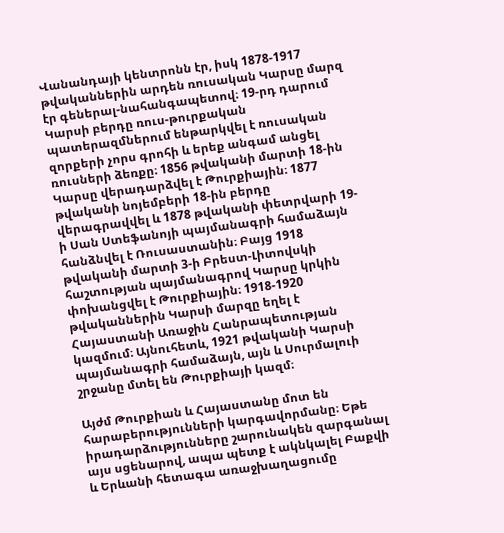Վանանդայի կենտրոնն էր, իսկ 1878-1917 թվականներին արդեն ռուսական Կարսը մարզ էր գեներալ-նահանգապետով։ 19-րդ դարում Կարսի բերդը ռուս-թուրքական պատերազմներում ենթարկվել է ռուսական զորքերի չորս գրոհի և երեք անգամ անցել ռուսների ձեռքը։ 1856 թվականի մարտի 18-ին Կարսը վերադարձվել է Թուրքիային։ 1877 թվականի նոյեմբերի 18-ին բերդը վերագրավվել և 1878 թվականի փետրվարի 19-ի Սան Ստեֆանոյի պայմանագրի համաձայն հանձնվել է Ռուսաստանին։ Բայց 1918 թվականի մարտի 3-ի Բրեստ-Լիտովսկի հաշտության պայմանագրով Կարսը կրկին փոխանցվել է Թուրքիային։ 1918-1920 թվականներին Կարսի մարզը եղել է Հայաստանի Առաջին Հանրապետության կազմում։ Այնուհետև, 1921 թվականի Կարսի պայմանագրի համաձայն, այն և Սուրմալուի շրջանը մտել են Թուրքիայի կազմ։

Այժմ Թուրքիան և Հայաստանը մոտ են հարաբերությունների կարգավորմանը։ Եթե իրադարձությունները շարունակեն զարգանալ այս սցենարով, ապա պետք է ակնկալել Բաքվի և Երևանի հետագա առաջխաղացումը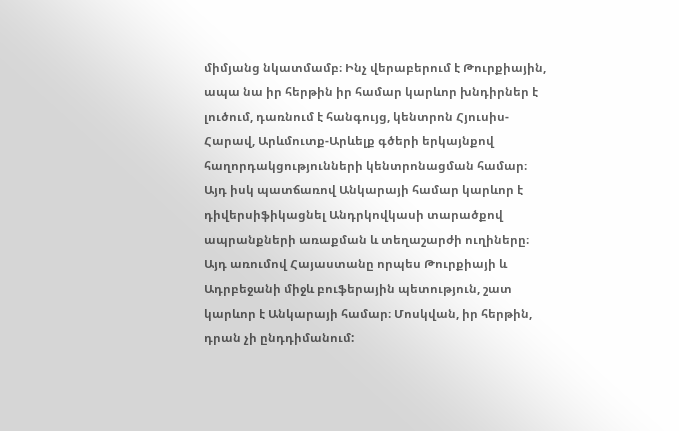միմյանց նկատմամբ։ Ինչ վերաբերում է Թուրքիային, ապա նա իր հերթին իր համար կարևոր խնդիրներ է լուծում, դառնում է հանգույց, կենտրոն Հյուսիս-Հարավ, Արևմուտք-Արևելք գծերի երկայնքով հաղորդակցությունների կենտրոնացման համար։ Այդ իսկ պատճառով Անկարայի համար կարևոր է դիվերսիֆիկացնել Անդրկովկասի տարածքով ապրանքների առաքման և տեղաշարժի ուղիները։ Այդ առումով Հայաստանը որպես Թուրքիայի և Ադրբեջանի միջև բուֆերային պետություն, շատ կարևոր է Անկարայի համար։ Մոսկվան, իր հերթին, դրան չի ընդդիմանում: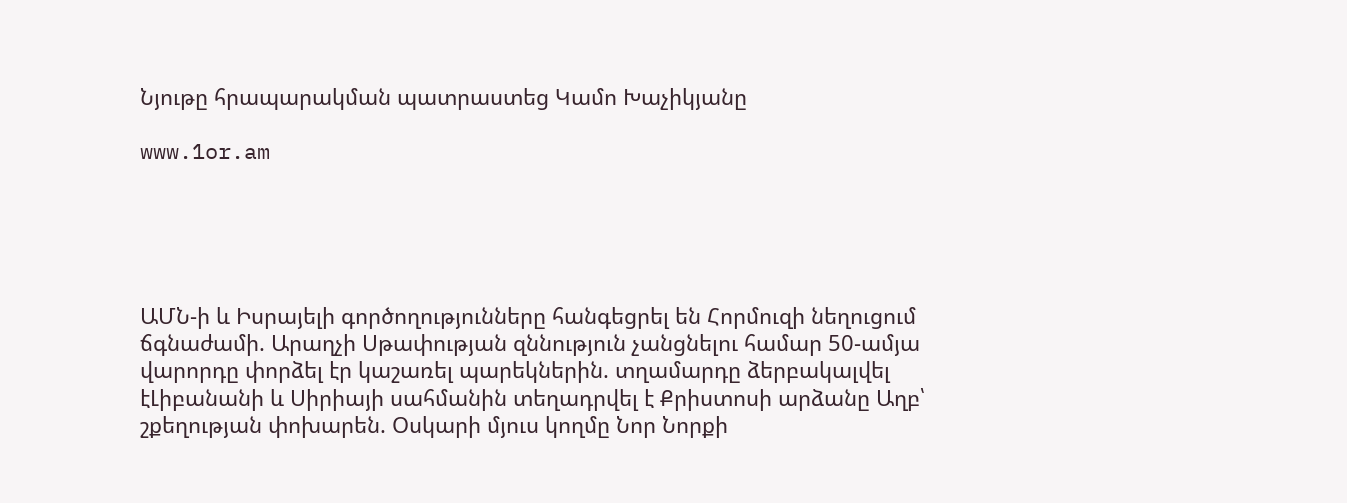Նյութը հրապարակման պատրաստեց Կամո Խաչիկյանը

www.1or.am





ԱՄՆ-ի և Իսրայելի գործողությունները հանգեցրել են Հորմուզի նեղուցում ճգնաժամի. Արաղչի Սթափության զննություն չանցնելու համար 50-ամյա վարորդը փորձել էր կաշառել պարեկներին. տղամարդը ձերբակալվել էԼիբանանի և Սիրիայի սահմանին տեղադրվել է Քրիստոսի արձանը Աղբ՝ շքեղության փոխարեն. Օսկարի մյուս կողմը Նոր Նորքի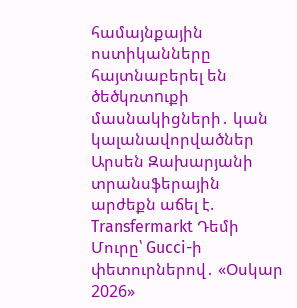համայնքային ոստիկանները հայտնաբերել են ծեծկռտnւքի մասնակիցների․ կան կալանավորվածներ Արսեն Զախարյանի տրանսֆերային արժեքն աճել է. Transfermarkt Դեմի Մուրը՝ Gucci-ի փետուրներով․ «Օսկար 2026»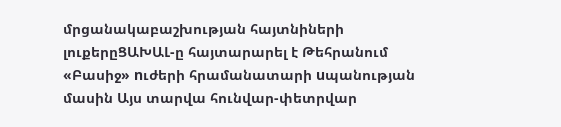մրցանակաբաշխության հայտնիների լուքերըՑԱԽԱԼ-ը հայտարարել է Թեհրանում «Բասիջ» nւժերի հրամանատարի uպանության մասին Այս տարվա հունվար-փետրվար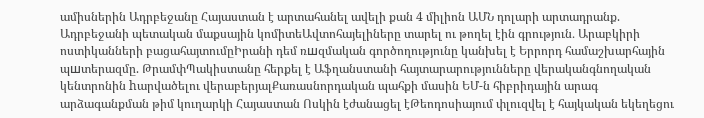ամիսներին Ադրբեջանը Հայաստան է արտահանել ավելի քան 4 միլիոն ԱՄՆ դոլարի արտադրանք. Ադրբեջանի պետական մաքսային կոմիտեԱվտոհայելիները տարել ու թողել էին գրություն․ Արաբկիրի ոստիկանների բացահայտումըԻրանի դեմ ռшզմական գործողությունը կանխել է Երրորդ համաշխարհային պшտերազմը. ԹրամփՊակիստանը հերքել է Աֆղանստանի հայտարարությունները վերականգնողական կենտրոնին hարվածելու վերաբերյալՔառասնորդական պահքի մասին ԵՄ-ն հիբրիդային արագ արձագանքման թիմ կուղարկի Հայաստան Ոսկին էժանացել էԹեոդոսիայում փլուզվել է հայկական եկեղեցու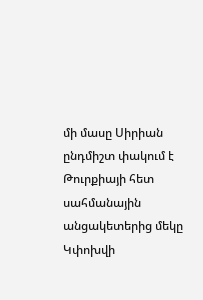մի մասը Սիրիան ընդմիշտ փակում է Թուրքիայի հետ սահմանային անցակետերից մեկը Կփոխվի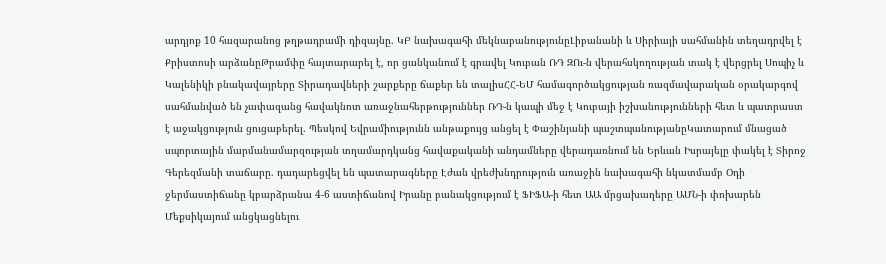արդյոք 10 հազարանոց թղթադրամի դիզայնը. ԿԲ նախագահի մեկնաբանությունըԼիբանանի և Սիրիայի սահմանին տեղադրվել է Քրիստոսի արձանըԹրամփը հայտարարել է, որ ցանկանում է գրավել Կուբան ՌԴ ԶՈւ-ն վերահսկողության տակ է վերցրել Սոպիչ և Կալենիկի բնակավայրերը Տիրադավների շարքերը ճաքեր են տալիսՀՀ-ԵՄ համագործակցության ռազմավարական օրակարգով սահմանված են չափազանց հավակնոտ առաջնահերթություններ ՌԴ-ն կապի մեջ է Կուբայի իշխանությունների հետ և պատրաստ է աջակցություն ցուցաբերել. Պեսկով Եվրամիությունն անթաքույց անցել է Փաշինյանի պաշտպանությանըԿատարում մնացած սպորտային մարմանամարզության տղամարդկանց հավաքականի անդամները վերադառնում են Երևան Իսրայելը փակել է Տիրոջ Գերեզմանի տաճարը. դադարեցվել են պատարագները Էժան վրեժխնդրություն առաջին նախագահի նկատմամբ Օդի ջերմաստիճանը կբարձրանա 4-6 աստիճանով Իրանը բանակցությում է ՖԻՖԱ-ի հետ ԱԱ մրցախաղերը ԱՄՆ-ի փոխարեն Մեքսիկայում անցկացնելու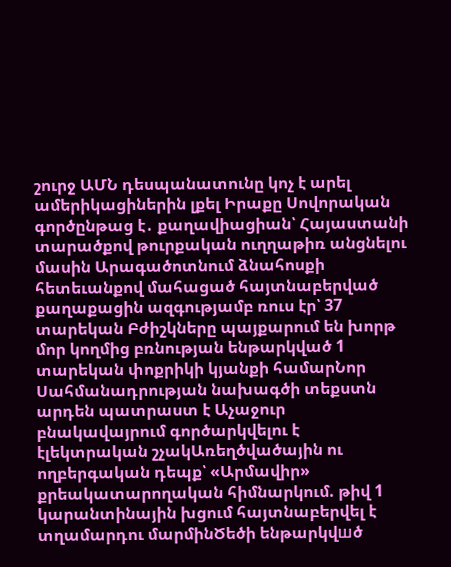շուրջ ԱՄՆ դեսպանատունը կոչ է արել ամերիկացիներին լքել Իրաքը Սովորական գործընթաց է․ քաղավիացիան՝ Հայաստանի տարածքով թուրքական ուղղաթիռ անցնելու մասին Արագածոտնում ձնահոսքի հետեւանքով մահացած հայտնաբերված քաղաքացին ազգությամբ ռուս էր՝ 37 տարեկան Բժիշկները պայքարում են խորթ մոր կողմից բռնության ենթարկված 1 տարեկան փոքրիկի կյանքի համարՆոր Սահմանադրության նախագծի տեքստն արդեն պատրաստ է Աչաջուր բնակավայրում գործարկվելու է էլեկտրական շչակԱռեղծվածային ու ողբերգական դեպք՝ «Արմավիր» քրեակատարողական հիմնարկում. թիվ 1 կարանտինային խցում հայտնաբերվել է տղամարդու մարմինԾեծի ենթարկվшծ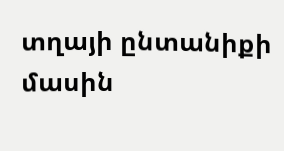տղայի ընտանիքի մասին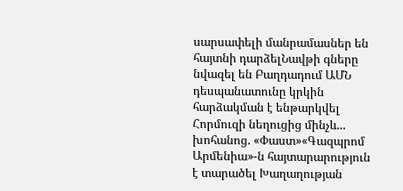սարսափելի մանրամասներ են հայտնի դարձելՆավթի գները նվազել են Բաղդադում ԱՄՆ դեսպանատունը կրկին հարձակման է ենթարկվել Հորմուզի նեղուցից մինչև... խոհանոց. «Փաստ»«Գազպրոմ Արմենիա»-ն հայտարարություն է տարածել Խաղաղության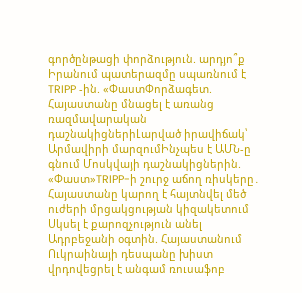գործընթացի փորձություն. արդյո՞ք Իրանում պատերազմը սպառնում է TRIPP -ին. «ՓաստՓորձագետ. Հայաստանը մնացել է առանց ռազմավարական դաշնակիցներիԼարված իրավիճակ՝ Արմավիրի մարզումԻնչպես է ԱՄՆ-ը գնում Մոսկվայի դաշնակիցներին. «Փաստ»TRIPP-ի շուրջ աճող ռիսկերը․ Հայաստանը կարող է հայտնվել մեծ ուժերի մրցակցության կիզակետում Սկսել է քարոզչություն անել Ադրբեջանի օգտին. Հայաստանում Ուկրաինայի դեսպանը խիստ վրդովեցրել է անգամ ռուսաֆոբ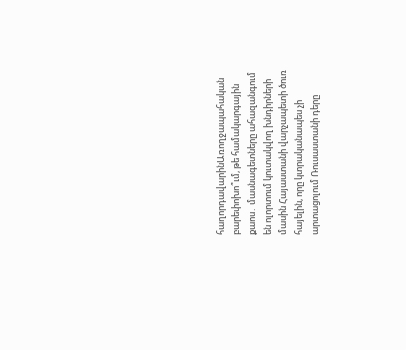հաղորդավարինԱռողջապահական բարեփոխո՞ւմ, թե համակարգային քաոս․ մասնագետները ահազանգում են ոլորտում կուտակվող խնդիրների մասին Հայաստանի վարչապետի ծուռ հայելին, որը կտրականապես չի արտացոլում Ռուսաստանի դերը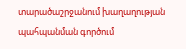տարածաշրջանում խաղաղության պահպանման գործում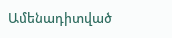Ամենադիտված